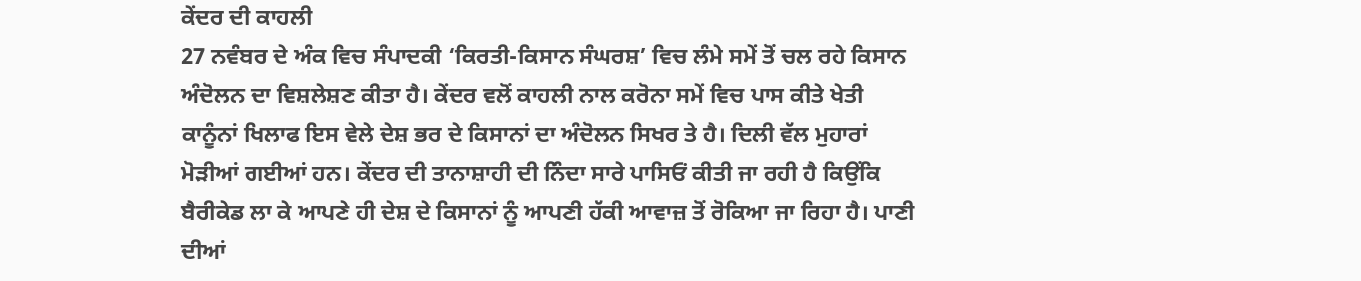ਕੇਂਦਰ ਦੀ ਕਾਹਲੀ
27 ਨਵੰਬਰ ਦੇ ਅੰਕ ਵਿਚ ਸੰਪਾਦਕੀ ‘ਕਿਰਤੀ-ਕਿਸਾਨ ਸੰਘਰਸ਼’ ਵਿਚ ਲੰਮੇ ਸਮੇਂ ਤੋਂ ਚਲ ਰਹੇ ਕਿਸਾਨ ਅੰਦੋਲਨ ਦਾ ਵਿਸ਼ਲੇਸ਼ਣ ਕੀਤਾ ਹੈ। ਕੇਂਦਰ ਵਲੋਂ ਕਾਹਲੀ ਨਾਲ ਕਰੋਨਾ ਸਮੇਂ ਵਿਚ ਪਾਸ ਕੀਤੇ ਖੇਤੀ ਕਾਨੂੰਨਾਂ ਖਿਲਾਫ ਇਸ ਵੇਲੇ ਦੇਸ਼ ਭਰ ਦੇ ਕਿਸਾਨਾਂ ਦਾ ਅੰਦੋਲਨ ਸਿਖਰ ਤੇ ਹੈ। ਦਿਲੀ ਵੱਲ ਮੁਹਾਰਾਂ ਮੋੜੀਆਂ ਗਈਆਂ ਹਨ। ਕੇਂਦਰ ਦੀ ਤਾਨਾਸ਼ਾਹੀ ਦੀ ਨਿੰਦਾ ਸਾਰੇ ਪਾਸਿਓਂ ਕੀਤੀ ਜਾ ਰਹੀ ਹੈ ਕਿਉਂਕਿ ਬੈਰੀਕੇਡ ਲਾ ਕੇ ਆਪਣੇ ਹੀ ਦੇਸ਼ ਦੇ ਕਿਸਾਨਾਂ ਨੂੰ ਆਪਣੀ ਹੱਕੀ ਆਵਾਜ਼ ਤੋਂ ਰੋਕਿਆ ਜਾ ਰਿਹਾ ਹੈ। ਪਾਣੀ ਦੀਆਂ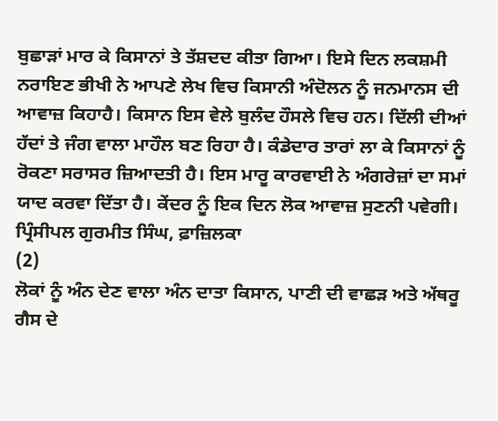ਬੁਛਾੜਾਂ ਮਾਰ ਕੇ ਕਿਸਾਨਾਂ ਤੇ ਤੱਸ਼ਦਦ ਕੀਤਾ ਗਿਆ। ਇਸੇ ਦਿਨ ਲਕਸ਼ਮੀ ਨਰਾਇਣ ਭੀਖੀ ਨੇ ਆਪਣੇ ਲੇਖ ਵਿਚ ਕਿਸਾਨੀ ਅੰਦੋਲਨ ਨੂੰ ਜਨਮਾਨਸ ਦੀ ਆਵਾਜ਼ ਕਿਹਾਹੈ। ਕਿਸਾਨ ਇਸ ਵੇਲੇ ਬੁਲੰਦ ਹੌਸਲੇ ਵਿਚ ਹਨ। ਦਿੱਲੀ ਦੀਆਂ ਹੱਦਾਂ ਤੇ ਜੰਗ ਵਾਲਾ ਮਾਹੌਲ ਬਣ ਰਿਹਾ ਹੈ। ਕੰਡੇਦਾਰ ਤਾਰਾਂ ਲਾ ਕੇ ਕਿਸਾਨਾਂ ਨੂੰ ਰੋਕਣਾ ਸਰਾਸਰ ਜ਼ਿਆਦਤੀ ਹੈ। ਇਸ ਮਾਰੂ ਕਾਰਵਾਈ ਨੇ ਅੰਗਰੇਜ਼ਾਂ ਦਾ ਸਮਾਂ ਯਾਦ ਕਰਵਾ ਦਿੱਤਾ ਹੈ। ਕੇਂਦਰ ਨੂੰ ਇਕ ਦਿਨ ਲੋਕ ਆਵਾਜ਼ ਸੁਣਨੀ ਪਵੇਗੀ।
ਪ੍ਰਿੰਸੀਪਲ ਗੁਰਮੀਤ ਸਿੰਘ, ਫ਼ਾਜ਼ਿਲਕਾ
(2)
ਲੋਕਾਂ ਨੂੰ ਅੰਨ ਦੇਣ ਵਾਲਾ ਅੰਨ ਦਾਤਾ ਕਿਸਾਨ, ਪਾਣੀ ਦੀ ਵਾਛੜ ਅਤੇ ਅੱਥਰੂ ਗੈਸ ਦੇ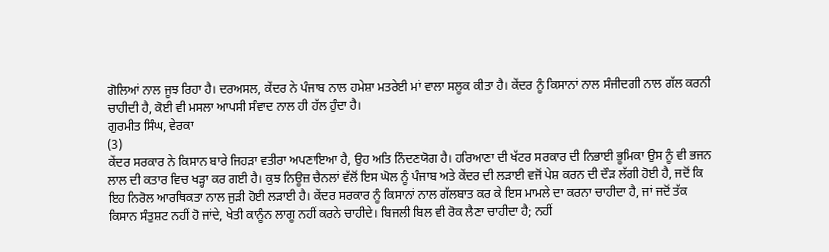ਗੋਲਿਆਂ ਨਾਲ ਜੂਝ ਰਿਹਾ ਹੈ। ਦਰਅਸਲ, ਕੇਂਦਰ ਨੇ ਪੰਜਾਬ ਨਾਲ ਹਮੇਸ਼ਾ ਮਤਰੇਈ ਮਾਂ ਵਾਲਾ ਸਲੂਕ ਕੀਤਾ ਹੈ। ਕੇਂਦਰ ਨੂੰ ਕਿਸਾਨਾਂ ਨਾਲ ਸੰਜੀਦਗੀ ਨਾਲ ਗੱਲ ਕਰਨੀ ਚਾਹੀਦੀ ਹੈ, ਕੋਈ ਵੀ ਮਸਲਾ ਆਪਸੀ ਸੰਵਾਦ ਨਾਲ ਹੀ ਹੱਲ ਹੁੰਦਾ ਹੈ।
ਗੁਰਮੀਤ ਸਿੰਘ, ਵੇਰਕਾ
(3)
ਕੇਂਦਰ ਸਰਕਾਰ ਨੇ ਕਿਸਾਨ ਬਾਰੇ ਜਿਹੜਾ ਵਤੀਰਾ ਅਪਣਾਇਆ ਹੈ, ਉਹ ਅਤਿ ਨਿੰਦਣਯੋਗ ਹੈ। ਹਰਿਆਣਾ ਦੀ ਖੱਟਰ ਸਰਕਾਰ ਦੀ ਨਿਭਾਈ ਭੂਮਿਕਾ ਉਸ ਨੂੰ ਵੀ ਭਜਨ ਲਾਲ ਦੀ ਕਤਾਰ ਵਿਚ ਖੜ੍ਹਾ ਕਰ ਗਈ ਹੈ। ਕੁਝ ਨਿਊਜ਼ ਚੈਨਲਾਂ ਵੱਲੋਂ ਇਸ ਘੋਲ ਨੂੰ ਪੰਜਾਬ ਅਤੇ ਕੇਂਦਰ ਦੀ ਲੜਾਈ ਵਜੋਂ ਪੇਸ਼ ਕਰਨ ਦੀ ਦੌੜ ਲੱਗੀ ਹੋਈ ਹੈ, ਜਦੋਂ ਕਿ ਇਹ ਨਿਰੋਲ ਆਰਥਿਕਤਾ ਨਾਲ ਜੁੜੀ ਹੋਈ ਲੜਾਈ ਹੈ। ਕੇਂਦਰ ਸਰਕਾਰ ਨੂੰ ਕਿਸਾਨਾਂ ਨਾਲ ਗੱਲਬਾਤ ਕਰ ਕੇ ਇਸ ਮਾਮਲੇ ਦਾ ਕਰਨਾ ਚਾਹੀਦਾ ਹੈ, ਜਾਂ ਜਦੋਂ ਤੱਕ ਕਿਸਾਨ ਸੰਤੁਸ਼ਟ ਨਹੀਂ ਹੋ ਜਾਂਦੇ, ਖੇਤੀ ਕਾਨੂੰਨ ਲਾਗੂ ਨਹੀਂ ਕਰਨੇ ਚਾਹੀਦੇ। ਬਿਜਲੀ ਬਿਲ ਵੀ ਰੋਕ ਲੈਣਾ ਚਾਹੀਦਾ ਹੈ; ਨਹੀਂ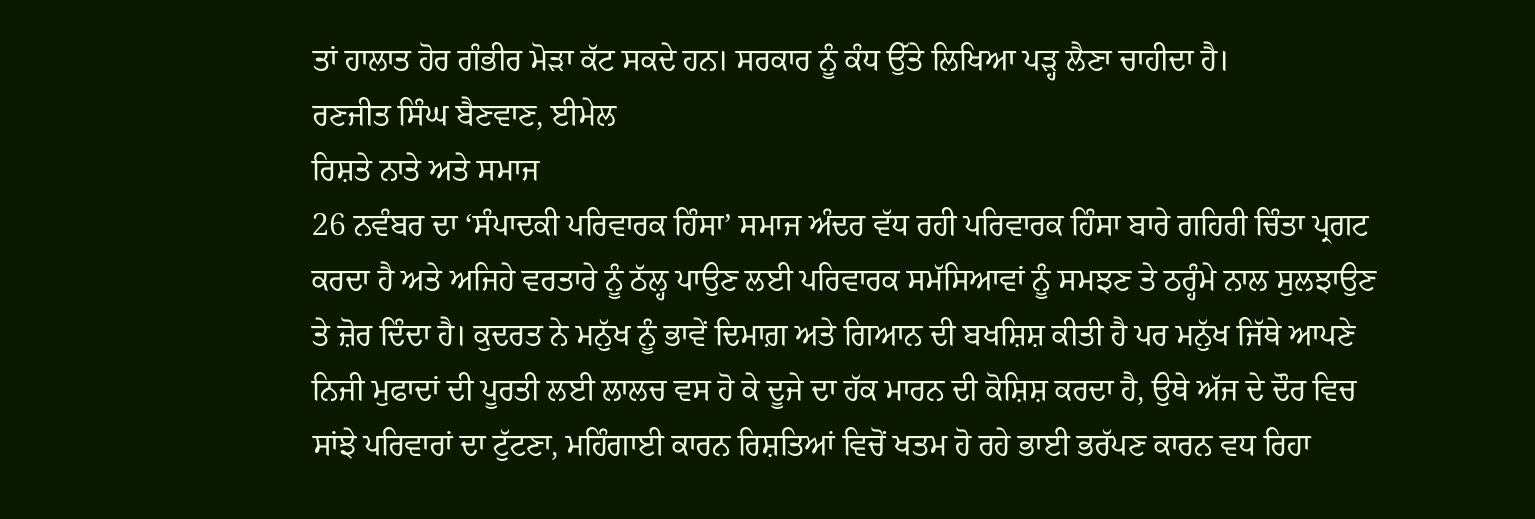ਤਾਂ ਹਾਲਾਤ ਹੋਰ ਗੰਭੀਰ ਮੋੜਾ ਕੱਟ ਸਕਦੇ ਹਨ। ਸਰਕਾਰ ਨੂੰ ਕੰਧ ਉੱਤੇ ਲਿਖਿਆ ਪੜ੍ਹ ਲੈਣਾ ਚਾਹੀਦਾ ਹੈ।
ਰਣਜੀਤ ਸਿੰਘ ਬੈਣਵਾਣ, ਈਮੇਲ
ਰਿਸ਼ਤੇ ਨਾਤੇ ਅਤੇ ਸਮਾਜ
26 ਨਵੰਬਰ ਦਾ ‘ਸੰਪਾਦਕੀ ਪਰਿਵਾਰਕ ਹਿੰਸਾ’ ਸਮਾਜ ਅੰਦਰ ਵੱਧ ਰਹੀ ਪਰਿਵਾਰਕ ਹਿੰਸਾ ਬਾਰੇ ਗਹਿਰੀ ਚਿੰਤਾ ਪ੍ਰਗਟ ਕਰਦਾ ਹੈ ਅਤੇ ਅਜਿਹੇ ਵਰਤਾਰੇ ਨੂੰ ਠੱਲ੍ਹ ਪਾਉਣ ਲਈ ਪਰਿਵਾਰਕ ਸਮੱਸਿਆਵਾਂ ਨੂੰ ਸਮਝਣ ਤੇ ਠਰ੍ਹੰਮੇ ਨਾਲ ਸੁਲਝਾਉਣ ਤੇ ਜ਼ੋਰ ਦਿੰਦਾ ਹੈ। ਕੁਦਰਤ ਨੇ ਮਨੁੱਖ ਨੂੰ ਭਾਵੇਂ ਦਿਮਾਗ਼ ਅਤੇ ਗਿਆਨ ਦੀ ਬਖਸ਼ਿਸ਼ ਕੀਤੀ ਹੈ ਪਰ ਮਨੁੱਖ ਜਿੱਥੇ ਆਪਣੇ ਨਿਜੀ ਮੁਫਾਦਾਂ ਦੀ ਪੂਰਤੀ ਲਈ ਲਾਲਚ ਵਸ ਹੋ ਕੇ ਦੂਜੇ ਦਾ ਹੱਕ ਮਾਰਨ ਦੀ ਕੋਸ਼ਿਸ਼ ਕਰਦਾ ਹੈ, ਉਥੇ ਅੱਜ ਦੇ ਦੌਰ ਵਿਚ ਸਾਂਝੇ ਪਰਿਵਾਰਾਂ ਦਾ ਟੁੱਟਣਾ, ਮਹਿੰਗਾਈ ਕਾਰਨ ਰਿਸ਼ਤਿਆਂ ਵਿਚੋਂ ਖਤਮ ਹੋ ਰਹੇ ਭਾਈ ਭਰੱਪਣ ਕਾਰਨ ਵਧ ਰਿਹਾ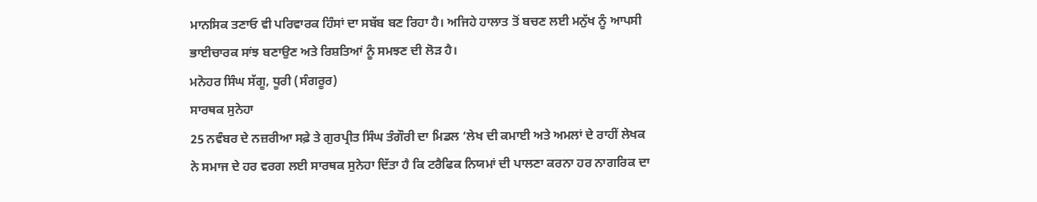ਮਾਨਸਿਕ ਤਣਾਓ ਵੀ ਪਰਿਵਾਰਕ ਹਿੰਸਾਂ ਦਾ ਸਬੱਬ ਬਣ ਰਿਹਾ ਹੈ। ਅਜਿਹੇ ਹਾਲਾਤ ਤੋਂ ਬਚਣ ਲਈ ਮਨੁੱਖ ਨੂੰ ਆਪਸੀ ਭਾਈਚਾਰਕ ਸਾਂਝ ਬਣਾਉਣ ਅਤੇ ਰਿਸ਼ਤਿਆਂ ਨੂੰ ਸਮਝਣ ਦੀ ਲੋੜ ਹੈ।
ਮਨੋਹਰ ਸਿੰਘ ਸੱਗੂ, ਧੂਰੀ (ਸੰਗਰੂਰ)
ਸਾਰਥਕ ਸੁਨੇਹਾ
25 ਨਵੰਬਰ ਦੇ ਨਜ਼ਰੀਆ ਸਫ਼ੇ ਤੇ ਗੁਰਪ੍ਰੀਤ ਸਿੰਘ ਤੰਗੌਰੀ ਦਾ ਮਿਡਲ ‘ਲੇਖ ਦੀ ਕਮਾਈ ਅਤੇ ਅਮਲਾਂ ਦੇ ਰਾਹੀਂ ਲੇਖਕ ਨੇ ਸਮਾਜ ਦੇ ਹਰ ਵਰਗ ਲਈ ਸਾਰਥਕ ਸੁਨੇਹਾ ਦਿੱਤਾ ਹੈ ਕਿ ਟਰੈਫਿਕ ਨਿਯਮਾਂ ਦੀ ਪਾਲਣਾ ਕਰਨਾ ਹਰ ਨਾਗਰਿਕ ਦਾ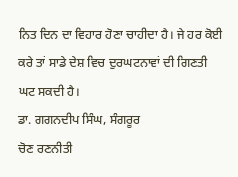ਨਿਤ ਦਿਨ ਦਾ ਵਿਹਾਰ ਹੋਣਾ ਚਾਹੀਦਾ ਹੈ। ਜੇ ਹਰ ਕੋਈ ਕਰੇ ਤਾਂ ਸਾਡੇ ਦੇਸ਼ ਵਿਚ ਦੁਰਘਟਨਾਵਾਂ ਦੀ ਗਿਣਤੀ ਘਟ ਸਕਦੀ ਹੈ।
ਡਾ. ਗਗਨਦੀਪ ਸਿੰਘ, ਸੰਗਰੂਰ
ਚੋਣ ਰਣਨੀਤੀ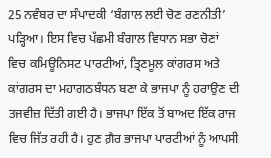25 ਨਵੰਬਰ ਦਾ ਸੰਪਾਦਕੀ ‘ਬੰਗਾਲ ਲਈ ਚੋਣ ਰਣਨੀਤੀ’ ਪੜ੍ਹਿਆ। ਇਸ ਵਿਚ ਪੱਛਮੀ ਬੰਗਾਲ ਵਿਧਾਨ ਸਭਾ ਚੋਣਾਂ ਵਿਚ ਕਮਿਊਨਿਸਟ ਪਾਰਟੀਆਂ, ਤ੍ਰਿਣਮੂਲ ਕਾਂਗਰਸ ਅਤੇ ਕਾਂਗਰਸ ਦਾ ਮਹਾਗਠਬੰਧਨ ਬਣਾ ਕੇ ਭਾਜਪਾ ਨੂੰ ਹਰਾਉਣ ਦੀ ਤਜਵੀਜ਼ ਦਿੱਤੀ ਗਈ ਹੈ। ਭਾਜਪਾ ਇੱਕ ਤੋਂ ਬਾਅਦ ਇੱਕ ਰਾਜ ਵਿਚ ਜਿੱਤ ਰਹੀ ਹੈ। ਹੁਣ ਗ਼ੈਰ ਭਾਜਪਾ ਪਾਰਟੀਆਂ ਨੂੰ ਆਪਸੀ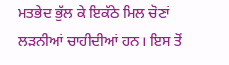ਮਤਭੇਦ ਭੁੱਲ ਕੇ ਇਕੱਠੇ ਮਿਲ ਚੋਣਾਂ ਲੜਨੀਆਂ ਚਾਹੀਦੀਆਂ ਹਨ। ਇਸ ਤੋਂ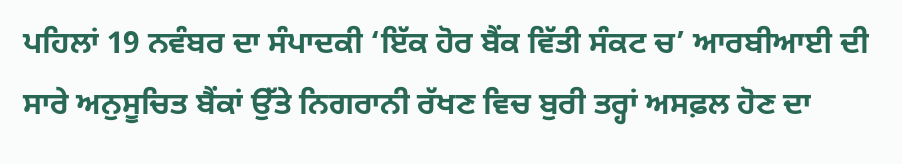ਪਹਿਲਾਂ 19 ਨਵੰਬਰ ਦਾ ਸੰਪਾਦਕੀ ‘ਇੱਕ ਹੋਰ ਬੈਂਕ ਵਿੱਤੀ ਸੰਕਟ ਚ’ ਆਰਬੀਆਈ ਦੀ ਸਾਰੇ ਅਨੁਸੂਚਿਤ ਬੈਂਕਾਂ ਉੱਤੇ ਨਿਗਰਾਨੀ ਰੱਖਣ ਵਿਚ ਬੁਰੀ ਤਰ੍ਹਾਂ ਅਸਫ਼ਲ ਹੋਣ ਦਾ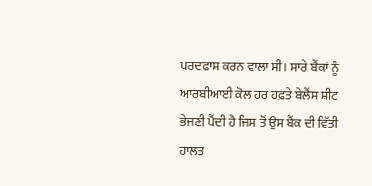ਪਰਦਫਾਸ਼ ਕਰਨ ਵਾਲਾ ਸੀ। ਸਾਰੇ ਬੈਂਕਾਂ ਨੂੰ ਆਰਬੀਆਈ ਕੋਲ ਹਰ ਹਫ਼ਤੇ ਬੇਲੈਂਸ ਸ਼ੀਟ ਭੇਜਣੀ ਪੈਂਦੀ ਹੈ ਜਿਸ ਤੋਂ ਉਸ ਬੈਂਕ ਦੀ ਵਿੱਤੀ ਹਾਲਤ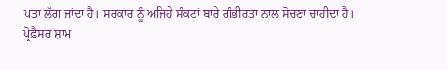ਪਤਾ ਲੱਗ ਜਾਂਦਾ ਹੈ। ਸਰਕਾਰ ਨੂੰ ਅਜਿਹੇ ਸੰਕਟਾਂ ਬਾਰੇ ਗੰਭੀਰਤਾ ਨਾਲ ਸੋਚਣਾ ਚਾਹੀਦਾ ਹੈ।
ਪ੍ਰੋਫ਼ੈਸਰ ਸ਼ਾਮ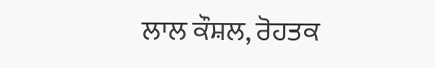ਲਾਲ ਕੌਸ਼ਲ, ਰੋਹਤਕ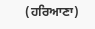(ਹਰਿਆਣਾ)